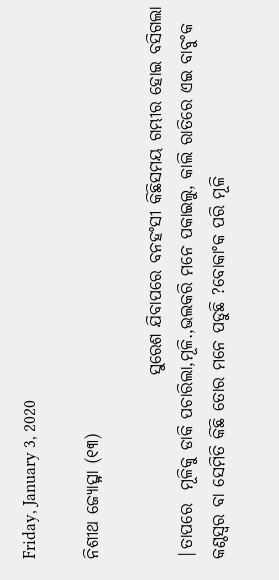Friday, January 3, 2020

ନିଶୀଥ ଜ୍ୟୋତ୍ସ୍ନା (୧୩)

                           ସୁରେଶ ଯିବାପରେ ବନହଂସୀ କିଛିସମୟ ଗମ୍ଭୀର ହୋଇ ବସିଗଲା |ତାପରେ  ମୂଳିକୁ ଡାକି ପଚାରିଲା,ମୂଳି.,ଭଲକରି ମନେ ପକାଇଲୁ, କାଲି ରାତିରେ ଏଇ ବାବୁଂକ କଣ୍ଠସ୍ବର ବା ସେମିତି କିଛି ତୋର ମନେ ପଡୁଛି ?ବୋକାଂକ ପରି ମୂଳି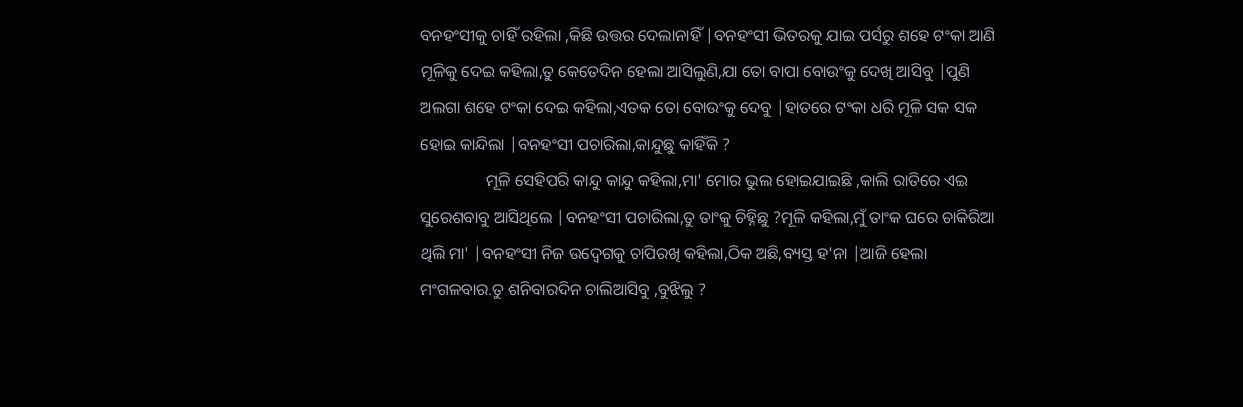ବନହଂସୀକୁ ଚାହିଁ ରହିଲା ,କିଛି ଉତ୍ତର ଦେଲାନାହିଁ |ବନହଂସୀ ଭିତରକୁ ଯାଇ ପର୍ସରୁ ଶହେ ଟଂକା ଆଣି ମୂଳିକୁ ଦେଇ କହିଲା,ତୁ କେତେଦିନ ହେଲା ଆସିଲୁଣି,ଯା ତୋ ବାପା ବୋଉଂକୁ ଦେଖି ଆସିବୁ |ପୁଣି ଅଲଗା ଶହେ ଟଂକା ଦେଇ କହିଲା,ଏତକ ତୋ ବୋଉଂକୁ ଦେବୁ |ହାତରେ ଟଂକା ଧରି ମୂଳି ସକ ସକ ହୋଇ କାନ୍ଦିଲା |ବନହଂସୀ ପଚାରିଲା,କାନ୍ଦୁଛୁ କାହିଁକି ?
                ମୂଳି ସେହିପରି କାନ୍ଦୁ କାନ୍ଦୁ କହିଲା,ମା' ମୋର ଭୁଲ ହୋଇଯାଇଛି ,କାଲି ରାତିରେ ଏଇ ସୁରେଶବାବୁ ଆସିଥିଲେ |ବନହଂସୀ ପଚାରିଲା,ତୁ ତାଂକୁ ଚିହ୍ନିଛୁ ?ମୂଳି କହିଲା,ମୁଁ ତାଂକ ଘରେ ଚାକିରିଆ ଥିଲି ମା' |ବନହଂସୀ ନିଜ ଉଦ୍ବେଗକୁ ଚାପିରଖି କହିଲା,ଠିକ ଅଛି,ବ୍ୟସ୍ତ ହ'ନା |ଆଜି ହେଲା ମଂଗଳବାର.ତୁ ଶନିବାରଦିନ ଚାଲିଆସିବୁ ,ବୁଝିଲୁ ?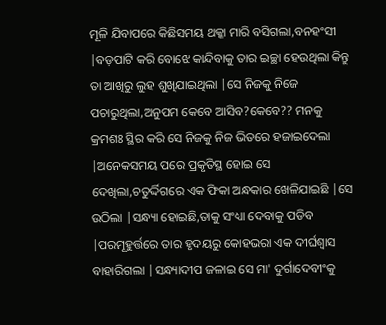ମୂଳି ଯିବାପରେ କିଛିସମୟ ଥକ୍କା ମାରି ବସିଗଲା,ବନହଂସୀ |ବଡ଼ପାଟି କରି ବୋଝେ କାନ୍ଦିବାକୁ ତାର ଇଚ୍ଛା ହେଉଥିଲା କିନ୍ତୁ ତା ଆଖିରୁ ଲୁହ ଶୁଖିଯାଇଥିଲା |ସେ ନିଜକୁ ନିଜେ ପଚାରୁଥିଲା,ଅନୁପମ କେବେ ଆସିବ?କେବେ?? ମନକୁ କ୍ରମଶଃ ସ୍ଥିର କରି ସେ ନିଜକୁ ନିଜ ଭିତରେ ହଜାଇଦେଲା |ଅନେକସମୟ ପରେ ପ୍ରକୃତିସ୍ଥ ହୋଇ ସେ ଦେଖିଲା,ଚତୁର୍ଦ୍ଦିଗରେ ଏକ ଫିକା ଅନ୍ଧକାର ଖେଳିଯାଇଛି |ସେ ଉଠିଲା |ସନ୍ଧ୍ୟା ହୋଇଛି,ତାକୁ ସଂଧ୍ୟା ଦେବାକୁ ପଡିବ |ପରମୂହୁର୍ତ୍ତରେ ତାର ହୃଦୟରୁ କୋହଭରା ଏକ ଦୀର୍ଘଶ୍ବାସ ବାହାରିଗଲା |ସନ୍ଧ୍ୟାଦୀପ ଜଳାଇ ସେ ମା' ଦୁର୍ଗାଦେବୀଂକୁ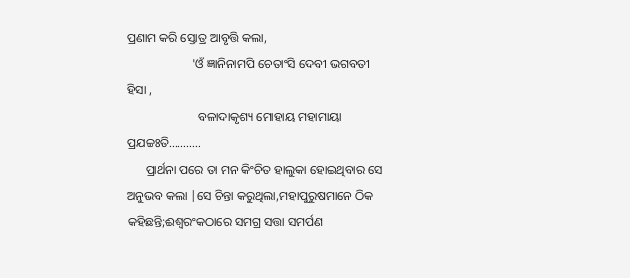ପ୍ରଣାମ କରି ସ୍ତୋତ୍ର ଆବୃତ୍ତି କଲା,
                     'ଓଁ ଜ୍ଞାନିନାମପି ଚେତାଂସି ଦେବୀ ଭଗବତୀ ହିସା ,
                       ବଳାଦାକୃଶ୍ୟ ମୋହାୟ ମହାମାୟା ପ୍ରଯଚ୍ଚଃତି...........
      ପ୍ରାର୍ଥନା ପରେ ତା ମନ କିଂଚିତ ହାଲୁକା ହୋଇଥିବାର ସେ ଅନୁଭବ କଲା |ସେ ଚିନ୍ତା କରୁଥିଲା,ମହାପୁରୁଷମାନେ ଠିକ କହିଛନ୍ତି;ଈଶ୍ୱରଂକଠାରେ ସମଗ୍ର ସତ୍ତା ସମର୍ପଣ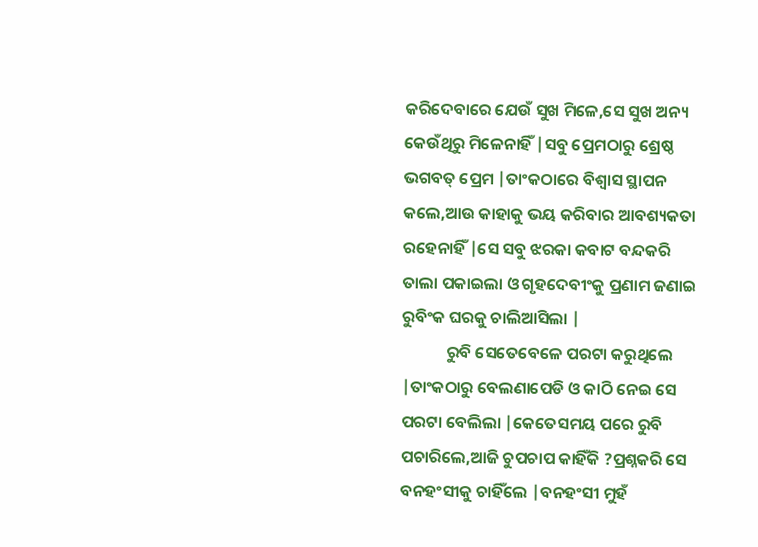କରିଦେବାରେ ଯେଉଁ ସୁଖ ମିଳେ,ସେ ସୁଖ ଅନ୍ୟ କେଉଁଥିରୁ ମିଳେନାହିଁ |ସବୁ ପ୍ରେମଠାରୁ ଶ୍ରେଷ୍ଠ ଭଗବତ୍ ପ୍ରେମ |ତାଂକଠାରେ ବିଶ୍ବାସ ସ୍ଥାପନ କଲେ,ଆଉ କାହାକୁ ଭୟ କରିବାର ଆବଶ୍ୟକତା ରହେନାହିଁ |ସେ ସବୁ ଝରକା କବାଟ ବନ୍ଦକରି ତାଲା ପକାଇଲା ଓ ଗୃହଦେବୀଂକୁ ପ୍ରଣାମ ଜଣାଇ ରୁବିଂକ ଘରକୁ ଚାଲିଆସିଲା |
            ରୁବି ସେତେବେଳେ ପରଟା କରୁଥିଲେ |ତାଂକଠାରୁ ବେଲଣାପେଡି ଓ କାଠି ନେଇ ସେ ପରଟା ବେଲିଲା |କେତେସମୟ ପରେ ରୁବି ପଚାରିଲେ,ଆଜି ଚୁପଚାପ କାହିଁକି ?ପ୍ରଶ୍ନକରି ସେ ବନହଂସୀକୁ ଚାହିଁଲେ |ବନହଂସୀ ମୁହଁ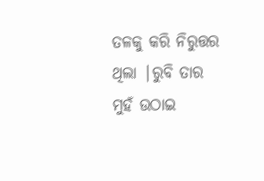ତଳକୁ କରି ନିରୁତ୍ତର ଥିଲା |ରୁବି ତାର ମୁହଁ ଉଠାଇ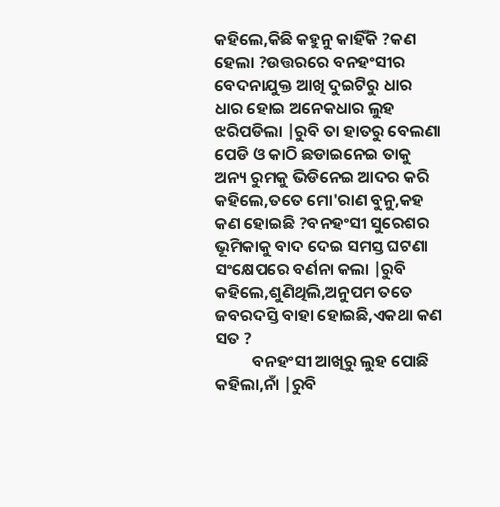କହିଲେ,କିଛି କହୁନୁ କାହିଁକି ?କଣ ହେଲା ?ଉତ୍ତରରେ ବନହଂସୀର ବେଦନାଯୁକ୍ତ ଆଖି ଦୁଇଟିରୁ ଧାର ଧାର ହୋଇ ଅନେକଧାର ଲୁହ ଝରିପଡିଲା |ରୁବି ତା ହାତରୁ ବେଲଣା ପେଡି ଓ କାଠି ଛଡାଇନେଇ ତାକୁ ଅନ୍ୟ ରୁମକୁ ଭିଡିନେଇ ଆଦର କରି କହିଲେ,ତତେ ମୋ'ରାଣ ବୁନୁ,କହ କଣ ହୋଇଛି ?ବନହଂସୀ ସୁରେଶର ଭୂମିକାକୁ ବାଦ ଦେଇ ସମସ୍ତ ଘଟଣା ସଂକ୍ଷେପରେ ବର୍ଣନା କଲା |ରୁବି କହିଲେ,ଶୁଣିଥିଲି,ଅନୁପମ ତତେ ଜବରଦସ୍ତି ବାହା ହୋଇଛି,ଏକଥା କଣ ସତ ?
          ବନହଂସୀ ଆଖିରୁ ଲୁହ ପୋଛି କହିଲା,ନାଁ |ରୁବି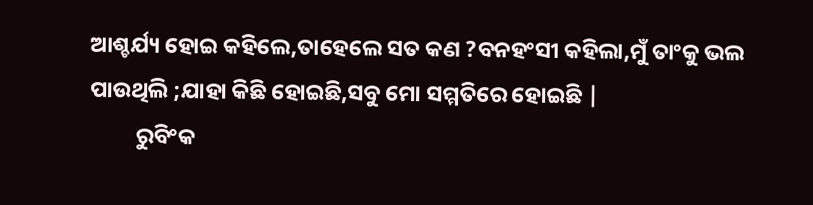ଆଶ୍ଚର୍ଯ୍ୟ ହୋଇ କହିଲେ,ତାହେଲେ ସତ କଣ ?ବନହଂସୀ କହିଲା,ମୁଁ ତାଂକୁ ଭଲ ପାଉଥିଲି ;ଯାହା କିଛି ହୋଇଛି,ସବୁ ମୋ ସମ୍ମତିରେ ହୋଇଛି |
         ରୁବିଂକ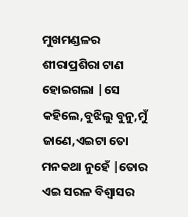ମୁଖମଣ୍ଡଳର ଶୀରାପ୍ରଶିରା ଟାଣ ହୋଇଗଲା |ସେ କହିଲେ,ବୁଝିଲୁ ବୁନୁ,ମୁଁ ଜାଣେ,ଏଇଟା ତୋ ମନକଥା ନୁହେଁ |ତୋର ଏଇ ସରଳ ବିଶ୍ବାସର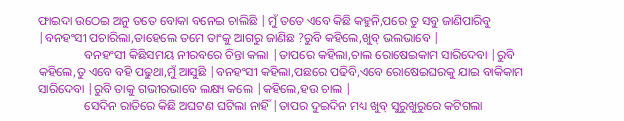ଫାଇଦା ଉଠେଇ ଅନୁ ତତେ ବୋକା ବନେଇ ଚାଲିଛି |ମୁଁ ତତେ ଏବେ କିଛି କହୁନି,ପରେ ତୁ ସବୁ ଜାଣିପାରିବୁ |ବନହଂସୀ ପଚାରିଲା,ତାହେଲେ ତମେ ତାଂକୁ ଆଗରୁ ଜାଣିଛ ?ରୁବି କହିଲେ,ଖୁବ୍ ଭଲଭାବେ |
               ବନହଂସୀ କିଛିସମୟ ନୀରବରେ ଚିନ୍ତା କଲା |ତାପରେ କହିଲା,ଚାଲ ରୋଷେଇକାମ ସାରିଦେବା |ରୁବି କହିଲେ,ତୁ ଏବେ ବହି ପଢୁଥା,ମୁଁ ଆସୁଛି |ବନହଂସୀ କହିଲା,ପଛରେ ପଢିବି,ଏବେ ରୋଷେଇଘରକୁ ଯାଇ ବାକିକାମ ସାରିଦେବା |ରୁବି ତାକୁ ଗଭୀରଭାବେ ଲକ୍ଷ୍ୟ କଲେ |କହିଲେ,ହଉ ଚାଲ |
               ସେଦିନ ରାତିରେ କିଛି ଅଘଟଣ ଘଟିଲା ନାହିଁ |ତାପର ଦୁଇଦିନ ମଧ୍ୟ ଖୁବ୍ ସୁରୁଖୁରୁରେ କଟିଗଲା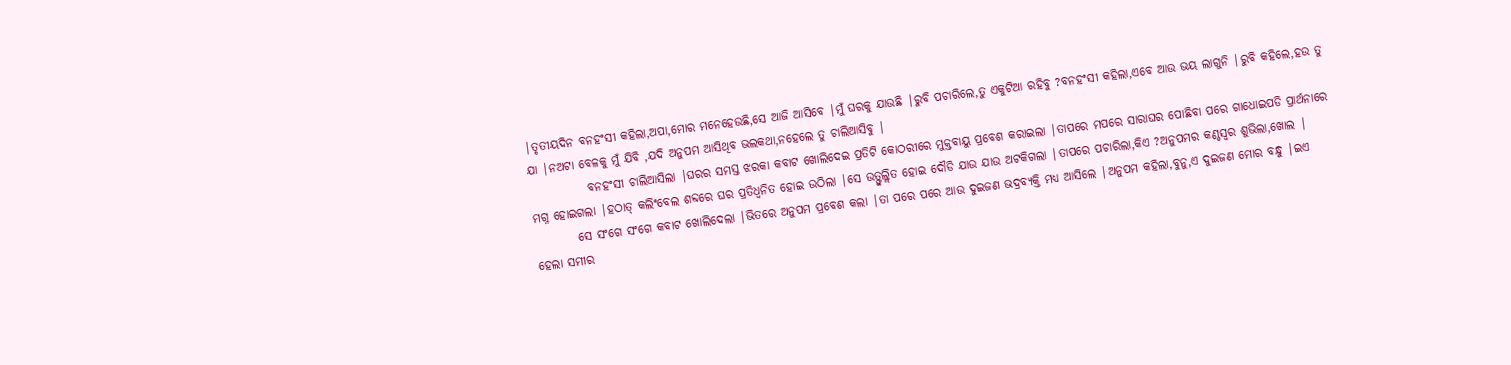|ତୃତୀୟଦିନ ବନହଂସୀ କହିଲା,ଅପା,ମୋର ମନେହେଉଛି,ସେ ଆଜି ଆସିବେ |ମୁଁ ଘରକୁ ଯାଉଛି |ରୁବି ପଚାରିଲେ,ତୁ ଏକୁଟିଆ ରହିବୁ ?ବନହଂସୀ କହିଲା,ଏବେ ଆଉ ଭୟ ଲାଗୁନି |ରୁବି କହିଲେ,ହଉ ତୁ ଯା |ନଅଟା ବେଳକୁ ମୁଁ ଯିବି ,ଯଦି ଅନୁପମ ଆସିଥିବ ଭଲକଥା,ନହେଲେ ତୁ ଚାଲିଆସିବୁ |
            ବନହଂସୀ ଚାଲିଆସିଲା |ଘରର ସମସ୍ତ ଝରକା କବାଟ ଖୋଲିଦେଇ ପ୍ରତିଟି କୋଠରୀରେ ମୁକ୍ତବାୟୁ ପ୍ରବେଶ କରାଇଲା |ତାପରେ ମପରେ ସାରାଘର ପୋଛିବା ପରେ ଗାଧୋଇପଡି ପ୍ରାର୍ଥନାରେ ମଗ୍ନ ହୋଇଗଲା |ହଠାତ୍ କଲିଂବେଲ ଶବ୍ଦରେ ଘର ପ୍ରତିଧ୍ବନିତ ହୋଇ ଉଠିଲା |ସେ ଉତ୍ଫୁଲ୍ଲିତ ହୋଇ ଦୌଡି ଯାଉ ଯାଉ ଅଟକିଗଲା |ତାପରେ ପଚାରିଲା,କିଏ ?ଅନୁପମର କଣ୍ଠସ୍ବର ଶୁଭିଲା,ଖୋଲ |
         ସେ ସଂଗେ ସଂଗେ କବାଟ ଖୋଲିଦେଲା |ଭିତରେ ଅନୁପମ ପ୍ରବେଶ କଲା |ତା ପରେ ପରେ ଆଉ ଦୁଇଜଣ ଭଦ୍ରବ୍ୟକ୍ତି ମଧ୍ୟ ଆସିଲେ |ଅନୁପମ କହିଲା,ବୁନୁ,ଏ ଦୁଇଜଣ ମୋର ବନ୍ଧୁ |ଇଏ ହେଲା ସମୀର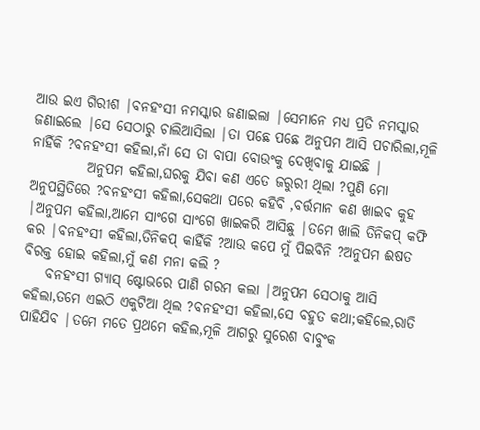ଆଉ ଇଏ ଗିରୀଶ |ବନହଂସୀ ନମସ୍କାର ଜଣାଇଲା |ସେମାନେ ମଧ୍ୟ ପ୍ରତି ନମସ୍କାର ଜଣାଇଲେ |ସେ ସେଠାରୁ ଚାଲିଆସିଲା |ତା ପଛେ ପଛେ ଅନୁପମ ଆସି ପଚାରିଲା,ମୂଳି ନାହିଁକି ?ବନହଂସୀ କହିଲା,ନାଁ ସେ ତା ବାପା ବୋଉଂକୁ ଦେଖିବାକୁ ଯାଇଛି |
          ଅନୁପମ କହିଲା,ଘରକୁ ଯିବା କଣ ଏତେ ଜରୁରୀ ଥିଲା ?ପୁଣି ମୋ ଅନୁପସ୍ଥିତିରେ ?ବନହଂସୀ କହିଲା,ସେକଥା ପରେ କହିବି ,ବର୍ତ୍ତମାନ କଣ ଖାଇବ କୁହ |ଅନୁପମ କହିଲା,ଆମେ ସାଂଗେ ସାଂଗେ ଖାଇକରି ଆସିଛୁ |ତମେ ଖାଲି ତିନିକପ୍ କଫି କର |ବନହଂସୀ କହିଲା,ତିନିକପ୍ କାହିଁକି ?ଆଉ କପେ ମୁଁ ପିଇବିନି ?ଅନୁପମ ଈଷତ ବିରକ୍ତ ହୋଇ କହିଲା,ମୁଁ କଣ ମନା କଲି ?
    ବନହଂସୀ ଗ୍ୟାସ୍ ଷ୍ଟୋଭରେ ପାଣି ଗରମ କଲା |ଅନୁପମ ସେଠାକୁ ଆସି କହିଲା,ତମେ ଏଇଠି ଏକୁଟିଆ ଥିଲ ?ବନହଂସୀ କହିଲା,ସେ ବହୁତ କଥା;କହିଲେ,ରାତି ପାହିଯିବ |ତମେ ମତେ ପ୍ରଥମେ କହିଲ,ମୂଳି ଆଗରୁ ସୁରେଶ ବାବୁଂକ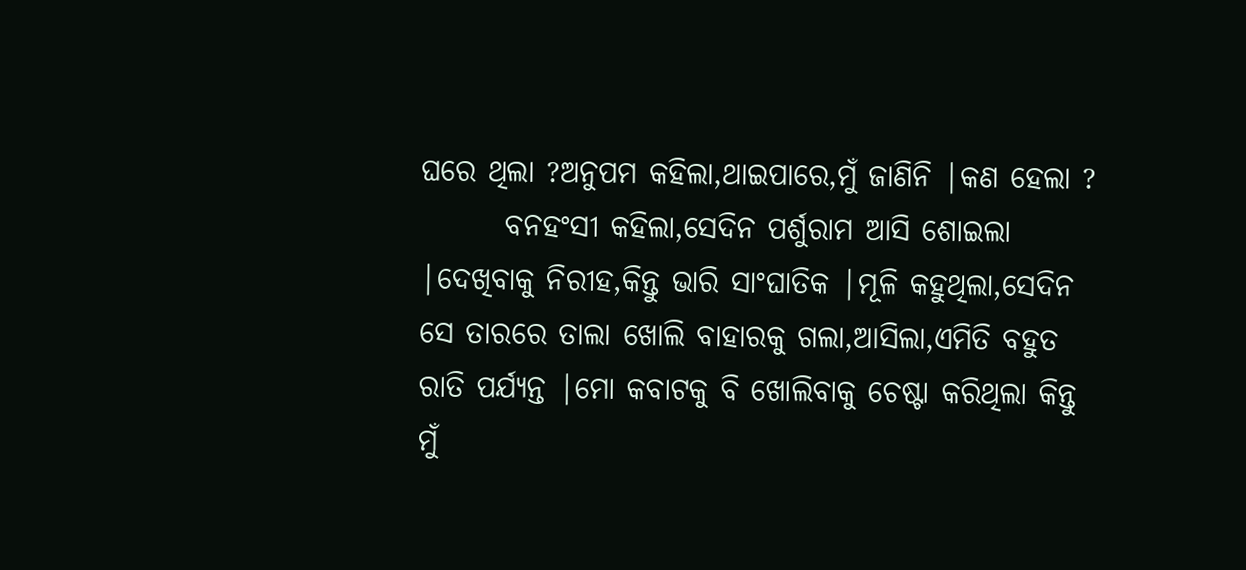ଘରେ ଥିଲା ?ଅନୁପମ କହିଲା,ଥାଇପାରେ,ମୁଁ ଜାଣିନି |କଣ ହେଲା ?
       ବନହଂସୀ କହିଲା,ସେଦିନ ପର୍ଶୁରାମ ଆସି ଶୋଇଲା |ଦେଖିବାକୁ ନିରୀହ,କିନ୍ତୁ ଭାରି ସାଂଘାତିକ |ମୂଳି କହୁଥିଲା,ସେଦିନ ସେ ତାରରେ ତାଲା ଖୋଲି ବାହାରକୁ ଗଲା,ଆସିଲା,ଏମିତି ବହୁତ ରାତି ପର୍ଯ୍ୟନ୍ତ |ମୋ କବାଟକୁ ବି ଖୋଲିବାକୁ ଚେଷ୍ଟା କରିଥିଲା କିନ୍ତୁ ମୁଁ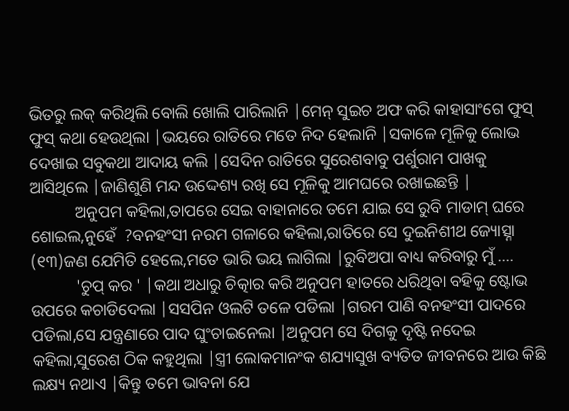ଭିତରୁ ଲକ୍ କରିଥିଲି ବୋଲି ଖୋଲି ପାରିଲାନି |ମେନ୍ ସୁଇଚ ଅଫ କରି କାହାସାଂଗେ ଫୁସ୍ ଫୁସ୍ କଥା ହେଉଥିଲା |ଭୟରେ ରାତିରେ ମତେ ନିଦ ହେଲାନି |ସକାଳେ ମୂଳିକୁ ଲୋଭ ଦେଖାଇ ସବୁକଥା ଆଦାୟ କଲି |ସେଦିନ ରାତିରେ ସୁରେଶବାବୁ ପର୍ଶୁରାମ ପାଖକୁ ଆସିଥିଲେ |ଜାଣିଶୁଣି ମନ୍ଦ ଉଦ୍ଦେଶ୍ୟ ରଖି ସେ ମୂଳିକୁ ଆମଘରେ ରଖାଇଛନ୍ତି |
           ଅନୁପମ କହିଲା,ତାପରେ ସେଇ ବାହାନାରେ ତମେ ଯାଇ ସେ ରୁବି ମାଡାମ୍ ଘରେ ଶୋଇଲ,ନୁହେଁ  ?ବନହଂସୀ ନରମ ଗଳାରେ କହିଲା,ରାତିରେ ସେ ଦୁଇନିଶୀଥ ଜ୍ୟୋତ୍ସ୍ନା (୧୩)ଜଣ ଯେମିତି ହେଲେ,ମତେ ଭାରି ଭୟ ଲାଗିଲା |ରୁବିଅପା ବାଧ୍ୟ କରିବାରୁ ମୁଁ ....
           'ଚୁପ୍ କର ' |କଥା ଅଧାରୁ ଚିତ୍କାର କରି ଅନୁପମ ହାତରେ ଧରିଥିବା ବହିକୁ ଷ୍ଟୋଭ ଉପରେ କଚାଡିଦେଲା |ସସପିନ ଓଲଟି ତଳେ ପଡିଲା |ଗରମ ପାଣି ବନହଂସୀ ପାଦରେ ପଡିଲା,ସେ ଯନ୍ତ୍ରଣାରେ ପାଦ ଘୁଂଚାଇନେଲା |ଅନୁପମ ସେ ଦିଗକୁ ଦୃଷ୍ଟି ନଦେଇ କହିଲା,ସୁରେଶ ଠିକ କହୁଥିଲା |ସ୍ତ୍ରୀ ଲୋକମାନଂକ ଶଯ୍ୟାସୁଖ ବ୍ୟତିତ ଜୀବନରେ ଆଉ କିଛି ଲକ୍ଷ୍ୟ ନଥାଏ |କିନ୍ତୁ ତମେ ଭାବନା ଯେ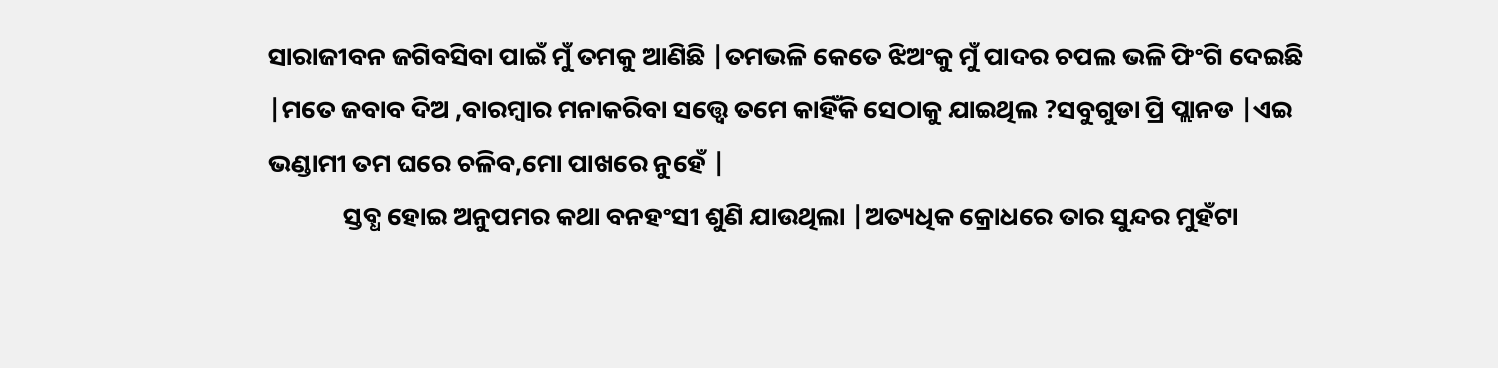ସାରାଜୀବନ ଜଗିବସିବା ପାଇଁ ମୁଁ ତମକୁ ଆଣିଛି |ତମଭଳି କେତେ ଝିଅଂକୁ ମୁଁ ପାଦର ଚପଲ ଭଳି ଫିଂଗି ଦେଇଛି |ମତେ ଜବାବ ଦିଅ ,ବାରମ୍ବାର ମନାକରିବା ସତ୍ତ୍ବେ ତମେ କାହିଁକି ସେଠାକୁ ଯାଇଥିଲ ?ସବୁଗୁଡା ପ୍ରି ପ୍ଲାନଡ |ଏଇ ଭଣ୍ଡାମୀ ତମ ଘରେ ଚଳିବ,ମୋ ପାଖରେ ନୁହେଁ |
             ସ୍ତବ୍ଧ ହୋଇ ଅନୁପମର କଥା ବନହଂସୀ ଶୁଣି ଯାଉଥିଲା |ଅତ୍ୟଧିକ କ୍ରୋଧରେ ତାର ସୁନ୍ଦର ମୁହଁଟା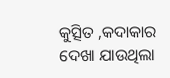କୁତ୍ସିତ ,କଦାକାର ଦେଖା ଯାଉଥିଲା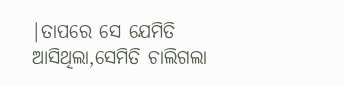|ତାପରେ ସେ ଯେମିତି ଆସିଥିଲା,ସେମିତି ଚାଲିଗଲା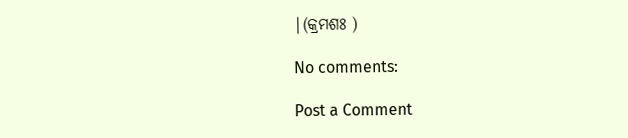|(କ୍ରମଶଃ )

No comments:

Post a Comment